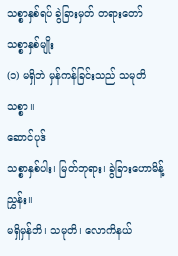သစ္စာနှစ်ရပ် ခွဲခြားမှတ် တရားတော်
သစ္စာနှစ်မျိုး
(၁) မရှိဘဲ မှန်ကန်ခြင်းသည် သမုတိသစ္စာ။
ဆောင်ပုဒ်
သစ္စာနှစ်ပါး၊ မြတ်ဘုရား၊ ခွဲခြားဟောမိန့်ညွှန်း။
မရှိမှန်ဘိ၊ သမုတိ၊ လောကိနယ်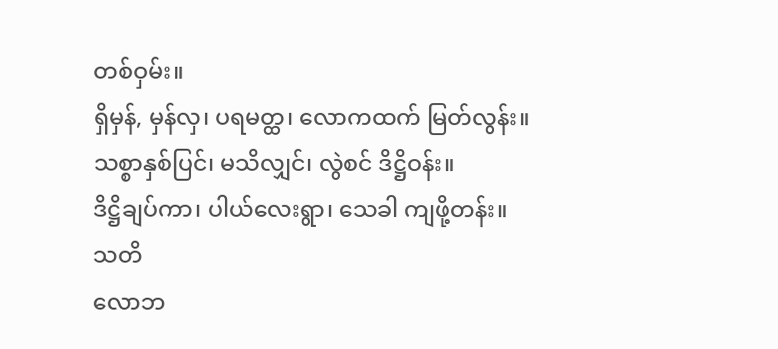တစ်ဝှမ်း။
ရှိမှန်, မှန်လှ၊ ပရမတ္ထ၊ လောကထက် မြတ်လွန်း။
သစ္စာနှစ်ပြင်၊ မသိလျှင်၊ လွဲစင် ဒိဋ္ဌိဝန်း။
ဒိဋ္ဌိချပ်ကာ၊ ပါယ်လေးရွာ၊ သေခါ ကျဖို့တန်း။
သတိ
လောဘ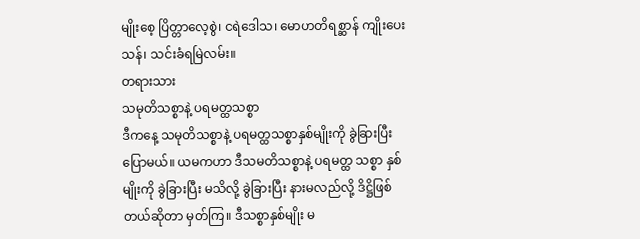မျိုးစေ့ ပြိတ္တာလေ့စွဲ၊ ငရဲဒေါသ၊ မောဟတိရစ္ဆာန် ကျိုးပေးသန်၊ သင်းခံရမြဲလမ်း။
တရားသား
သမုတိသစ္စာနဲ့ ပရမတ္ထသစ္စာ
ဒီကနေ့ သမုတိသစ္စာနဲ့ ပရမတ္ထသစ္စာနှစ်မျိုးကို ခွဲခြားပြီး ပြောမယ်။ ယမကဟာ ဒီသမတိသစ္စာနဲ့ ပရမတ္ထ သစ္စာ နှစ်မျိုးကို ခွဲခြားပြီး မသိလို့ ခွဲခြားပြီး နားမလည်လို့ ဒိဋ္ဌိဖြစ်တယ်ဆိုတာ မှတ်ကြ။ ဒီသစ္စာနှစ်မျိုး မ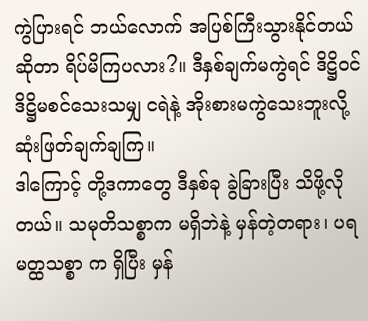ကွဲပြားရင် ဘယ်လောက် အပြစ်ကြီးသွားနိုင်တယ်ဆိုတာ ရိပ်မိကြပလား?။ ဒီနှစ်ချက်မကွဲရင် ဒိဋ္ဌိဝင် ဒိဋ္ဌိမစင်သေးသမျှ ငရဲနဲ့ အိုးစားမကွဲသေးဘူးလို့ ဆုံးဖြတ်ချက်ချကြ။
ဒါကြောင့် တို့ဒကာတွေ ဒီနှစ်ခု ခွဲခြားပြီး သိဖို့လိုတယ်။ သမုတိသစ္စာက မရှိဘဲနဲ့ မှန်တဲ့တရား၊ ပရမတ္ထသစ္စာ က ရှိပြီး မှန်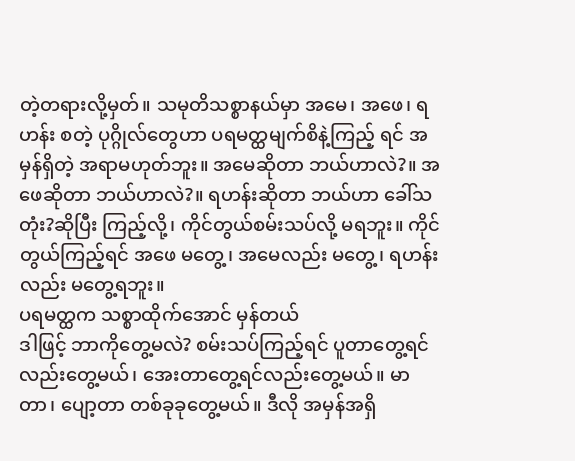တဲ့တရားလို့မှတ်။ သမုတိသစ္စာနယ်မှာ အမေ၊ အဖေ၊ ရဟန်း စတဲ့ ပုဂ္ဂိုလ်တွေဟာ ပရမတ္ထမျက်စိနဲ့ကြည့် ရင် အမှန်ရှိတဲ့ အရာမဟုတ်ဘူး။ အမေဆိုတာ ဘယ်ဟာလဲ?။ အဖေဆိုတာ ဘယ်ဟာလဲ?။ ရဟန်းဆိုတာ ဘယ်ဟာ ခေါ်သတုံး?ဆိုပြီး ကြည့်လို့၊ ကိုင်တွယ်စမ်းသပ်လို့ မရဘူး။ ကိုင်တွယ်ကြည့်ရင် အဖေ မတွေ့၊ အမေလည်း မတွေ့၊ ရဟန်းလည်း မတွေ့ရဘူး။
ပရမတ္ထက သစ္စာထိုက်အောင် မှန်တယ်
ဒါဖြင့် ဘာကိုတွေ့မလဲ? စမ်းသပ်ကြည့်ရင် ပူတာတွေ့ရင်လည်းတွေ့မယ်၊ အေးတာတွေ့ရင်လည်းတွေ့မယ်။ မာတာ၊ ပျော့တာ တစ်ခုခုတွေ့မယ်။ ဒီလို အမှန်အရှိ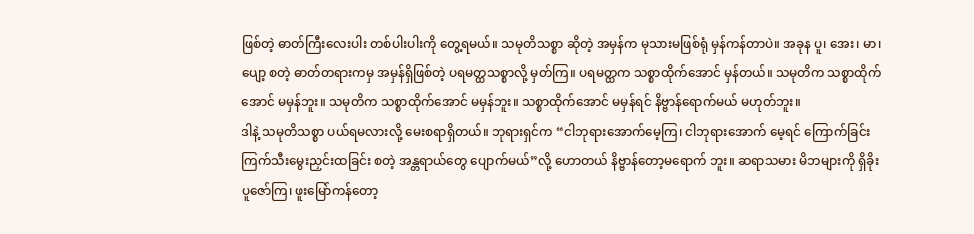ဖြစ်တဲ့ ဓာတ်ကြီးလေးပါး တစ်ပါးပါးကို တွေ့ရမယ်။ သမုတိသစ္စာ ဆိုတဲ့ အမှန်က မုသားမဖြစ်ရုံ မှန်ကန်တာပဲ။ အခုန ပူ၊ အေး၊ မာ၊ ပျော့ စတဲ့ ဓာတ်တရားကမှ အမှန်ရှိဖြစ်တဲ့ ပရမတ္ထသစ္စာလို့ မှတ်ကြ။ ပရမတ္ထက သစ္စာထိုက်အောင် မှန်တယ်။ သမုတိက သစ္စာထိုက်အောင် မမှန်ဘူး။ သမုတိက သစ္စာထိုက်အောင် မမှန်ဘူး။ သစ္စာထိုက်အောင် မမှန်ရင် နိဗ္ဗာန်ရောက်မယ် မဟုတ်ဘူး။
ဒါနဲ့ သမုတိသစ္စာ ပယ်ရမလားလို့ မေးစရာရှိတယ်။ ဘုရားရှင်က “ငါဘုရားအောက်မေ့ကြ၊ ငါဘုရားအောက် မေ့ရင် ကြောက်ခြင်း ကြက်သီးမွေးညှင်းထခြင်း စတဲ့ အန္တရာယ်တွေ ပျောက်မယ်”လို့ ဟောတယ် နိဗ္ဗာန်တော့မရောက် ဘူး။ ဆရာသမား မိဘများကို ရှိခိုးပူဇော်ကြ၊ ဖူးမြော်ကန်တော့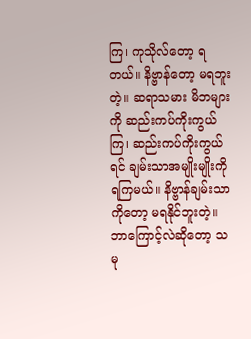ကြ၊ ကုသိုလ်တော့ ရတယ်။ နိဗ္ဗာန်တော့ မရဘူးတဲ့။ ဆရာသမား မိဘများကို ဆည်းကပ်ကိုးကွယ်ကြ၊ ဆည်းကပ်ကိုးကွယ်ရင် ချမ်းသာအမျိုးမျိုးကို ရကြမယ်။ နိဗ္ဗာန်ချမ်းသာ ကိုတော့ မရနိုင်ဘူးတဲ့။
ဘာကြောင့်လဲဆိုတော့ သမု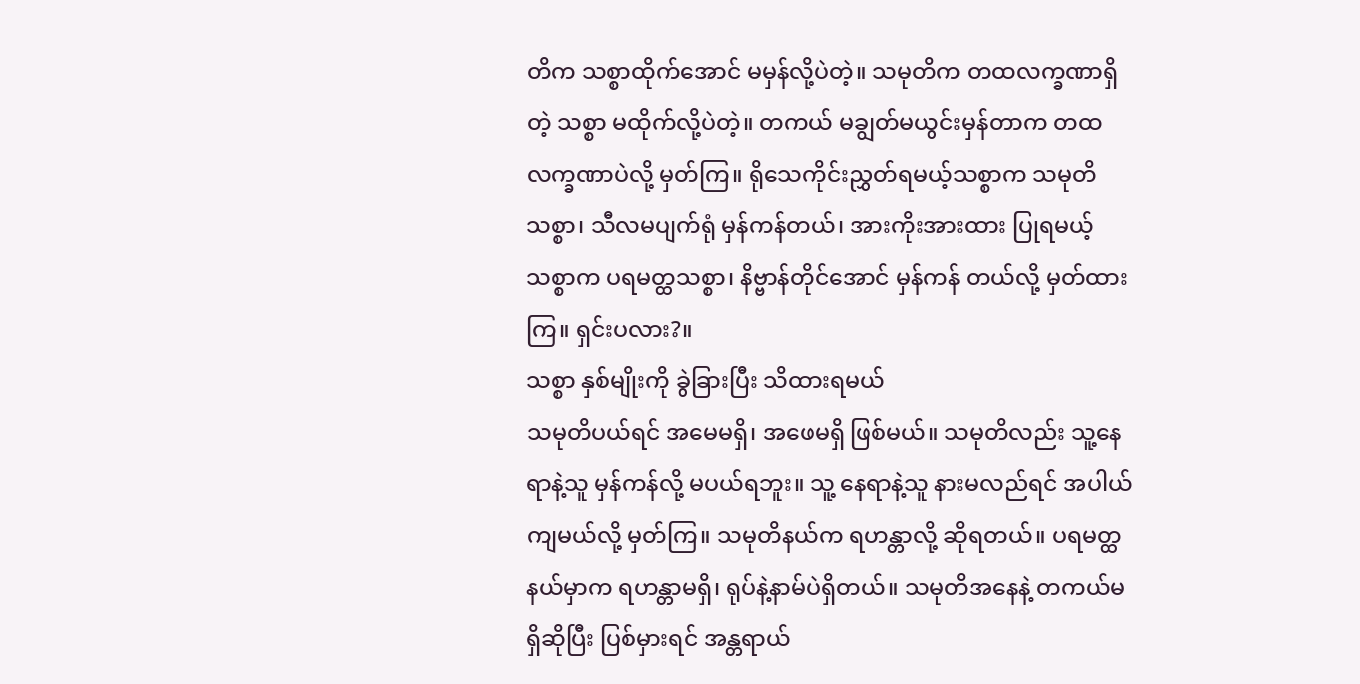တိက သစ္စာထိုက်အောင် မမှန်လို့ပဲတဲ့။ သမုတိက တထလက္ခဏာရှိတဲ့ သစ္စာ မထိုက်လို့ပဲတဲ့။ တကယ် မချွတ်မယွင်းမှန်တာက တထလက္ခဏာပဲလို့ မှတ်ကြ။ ရိုသေကိုင်းညွှတ်ရမယ့်သစ္စာက သမုတိ သစ္စာ၊ သီလမပျက်ရုံ မှန်ကန်တယ်၊ အားကိုးအားထား ပြုရမယ့်သစ္စာက ပရမတ္ထသစ္စာ၊ နိဗ္ဗာန်တိုင်အောင် မှန်ကန် တယ်လို့ မှတ်ထားကြ။ ရှင်းပလား?။
သစ္စာ နှစ်မျိုးကို ခွဲခြားပြီး သိထားရမယ်
သမုတိပယ်ရင် အမေမရှိ၊ အဖေမရှိ ဖြစ်မယ်။ သမုတိလည်း သူ့နေရာနဲ့သူ မှန်ကန်လို့ မပယ်ရဘူး။ သူ့ နေရာနဲ့သူ နားမလည်ရင် အပါယ်ကျမယ်လို့ မှတ်ကြ။ သမုတိနယ်က ရဟန္တာလို့ ဆိုရတယ်။ ပရမတ္ထနယ်မှာက ရဟန္တာမရှိ၊ ရုပ်နဲ့နာမ်ပဲရှိတယ်။ သမုတိအနေနဲ့ တကယ်မရှိဆိုပြီး ပြစ်မှားရင် အန္တရာယ်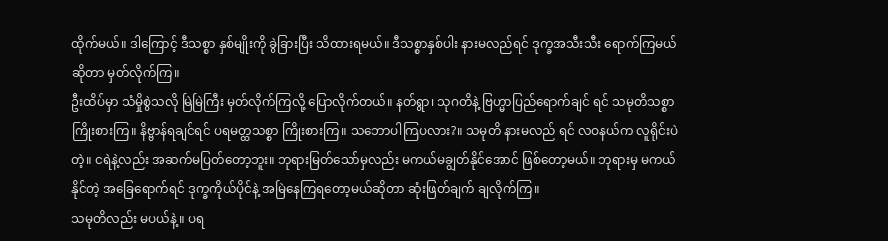ထိုက်မယ်။ ဒါကြောင့် ဒီသစ္စာ နှစ်မျိုးကို ခွဲခြားပြီး သိထားရမယ်။ ဒီသစ္စာနှစ်ပါး နားမလည်ရင် ဒုက္ခအသီးသီး ရောက်ကြမယ်ဆိုတာ မှတ်လိုက်ကြ။
ဦးထိပ်မှာ သံမှိုစွဲသလို မြဲမြဲကြီး မှတ်လိုက်ကြလို့ ပြောလိုက်တယ်။ နတ်ရွာ၊ သုဂတိနဲ့ ဗြဟ္မာပြည်ရောက်ချင် ရင် သမုတိသစ္စာ ကြိုးစားကြ။ နိဗ္ဗာန်ရချင်ရင် ပရမတ္ထသစ္စာ ကြိုးစားကြ။ သဘောပါကြပလား?။ သမုတိ နားမလည် ရင် လဝနယ်က လူရိုင်းပဲတဲ့။ ငရဲနဲ့လည်း အဆက်မပြတ်တော့ဘူး။ ဘုရားမြတ်သော်မှလည်း မကယ်မချွတ်နိုင်အောင် ဖြစ်တော့မယ်။ ဘုရားမှ မကယ်နိုင်တဲ့ အခြေရောက်ရင် ဒုက္ခကိုယ်ပိုင်နဲ့ အမြဲနေကြရတော့မယ်ဆိုတာ ဆုံးဖြတ်ချက် ချလိုက်ကြ။
သမုတိလည်း မပယ်နဲ့။ ပရ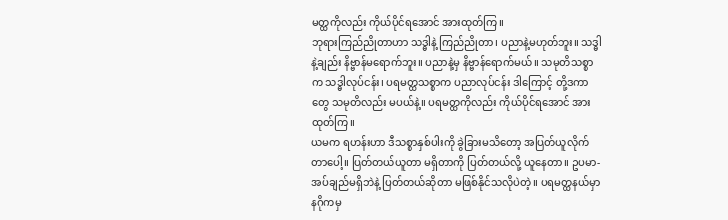မတ္ထကိုလည်း ကိုယ်ပိုင်ရအောင် အားထုတ်ကြ။
ဘုရားကြည်ညိုတာဟာ သဒ္ဓါနဲ့ ကြည်ညိုတာ၊ ပညာနဲ့မဟုတ်ဘူး။ သဒ္ဓါနဲ့ချည်း နိဗ္ဗာန်မရောက်ဘူး။ ပညာနဲ့မှ နိဗ္ဗာန်ရောက်မယ်။ သမုတိသစ္စာက သဒ္ဓါလုပ်ငန်း၊ ပရမတ္ထသစ္စာက ပညာလုပ်ငန်း ဒါကြောင့် တို့ဒကာတွေ သမုတိလည်း မပယ်နဲ့။ ပရမတ္ထကိုလည်း ကိုယ်ပိုင်ရအောင် အားထုတ်ကြ။
ယမက ရဟန်းဟာ ဒီသစ္စာနှစ်ပါးကို ခွဲခြားမသိတော့ အပြတ်ယူလိုက်တာပေါ့။ ပြတ်တယ်ယူတာ မရှိတာကို ပြတ်တယ်လို့ ယူနေတာ။ ဥပမာ- အပ်ချည်မရှိဘဲနဲ့ ပြတ်တယ်ဆိုတာ မဖြစ်နိုင်သလိုပဲတဲ့။ ပရမတ္ထနယ်မှာ နဂိုကမှ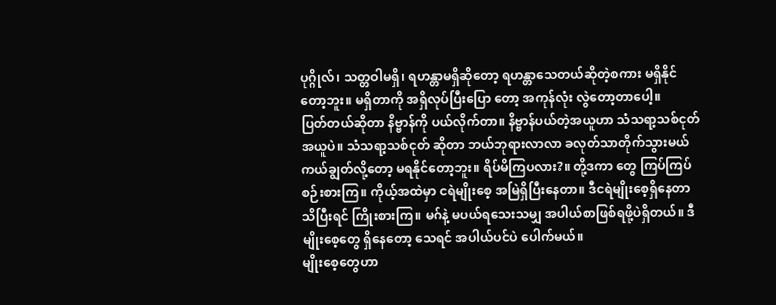ပုဂ္ဂိုလ်၊ သတ္တဝါမရှိ၊ ရဟန္တာမရှိဆိုတော့ ရဟန္တာသေတယ်ဆိုတဲ့စကား မရှိနိုင်တော့ဘူး။ မရှိတာကို အရှိလုပ်ပြီးပြော တော့ အကုန်လုံး လွဲတော့တာပေါ့။
ပြတ်တယ်ဆိုတာ နိဗ္ဗာန်ကို ပယ်လိုက်တာ။ နိဗ္ဗာန်ပယ်တဲ့အယူဟာ သံသရာ့သစ်ငုတ်အယူပဲ။ သံသရာ့သစ်ငုတ် ဆိုတာ ဘယ်ဘုရားလာလာ ခလုတ်သာတိုက်သွားမယ် ကယ်ချွတ်လို့တော့ မရနိုင်တော့ဘူး။ ရိပ်မိကြပလား?။ တို့ဒကာ တွေ ကြပ်ကြပ်စဉ်းစားကြ။ ကိုယ့်အထဲမှာ ငရဲမျိုးစေ့ အမြဲရှိပြီးနေတာ။ ဒီငရဲမျိုးစေ့ရှိနေတာ သိပြီးရင် ကြိုးစားကြ။ မဂ်နဲ့ မပယ်ရသေးသမျှ အပါယ်စာဖြစ်ရဖို့ပဲရှိတယ်။ ဒီမျိုးစေ့တွေ ရှိနေတော့ သေရင် အပါယ်ပင်ပဲ ပေါက်မယ်။
မျိုးစေ့တွေဟာ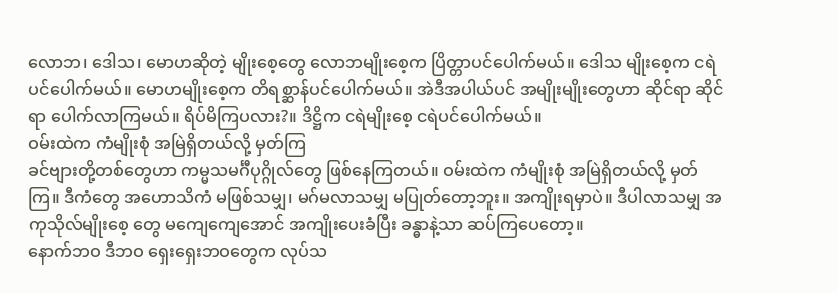လောဘ၊ ဒေါသ၊ မောဟဆိုတဲ့ မျိုးစေ့တွေ လောဘမျိုးစေ့က ပြိတ္တာပင်ပေါက်မယ်။ ဒေါသ မျိုးစေ့က ငရဲပင်ပေါက်မယ်။ မောဟမျိုးစေ့က တိရစ္ဆာန်ပင်ပေါက်မယ်။ အဲဒီအပါယ်ပင် အမျိုးမျိုးတွေဟာ ဆိုင်ရာ ဆိုင်ရာ ပေါက်လာကြမယ်။ ရိပ်မိကြပလား?။ ဒိဋ္ဌိက ငရဲမျိုးစေ့ ငရဲပင်ပေါက်မယ်။
ဝမ်းထဲက ကံမျိုးစုံ အမြဲရှိတယ်လို့ မှတ်ကြ
ခင်ဗျားတို့တစ်တွေဟာ ကမ္မသမင်္ဂီပုဂ္ဂိုလ်တွေ ဖြစ်နေကြတယ်။ ဝမ်းထဲက ကံမျိုးစုံ အမြဲရှိတယ်လို့ မှတ်ကြ။ ဒီကံတွေ အဟောသိကံ မဖြစ်သမျှ၊ မဂ်မလာသမျှ မပြုတ်တော့ဘူး။ အကျိုးရမှာပဲ။ ဒီပါလာသမျှ အကုသိုလ်မျိုးစေ့ တွေ မကျေကျေအောင် အကျိုးပေးခံပြီး ခန္ဓာနဲ့သာ ဆပ်ကြပေတော့။
နောက်ဘဝ ဒီဘဝ ရှေးရှေးဘဝတွေက လုပ်သ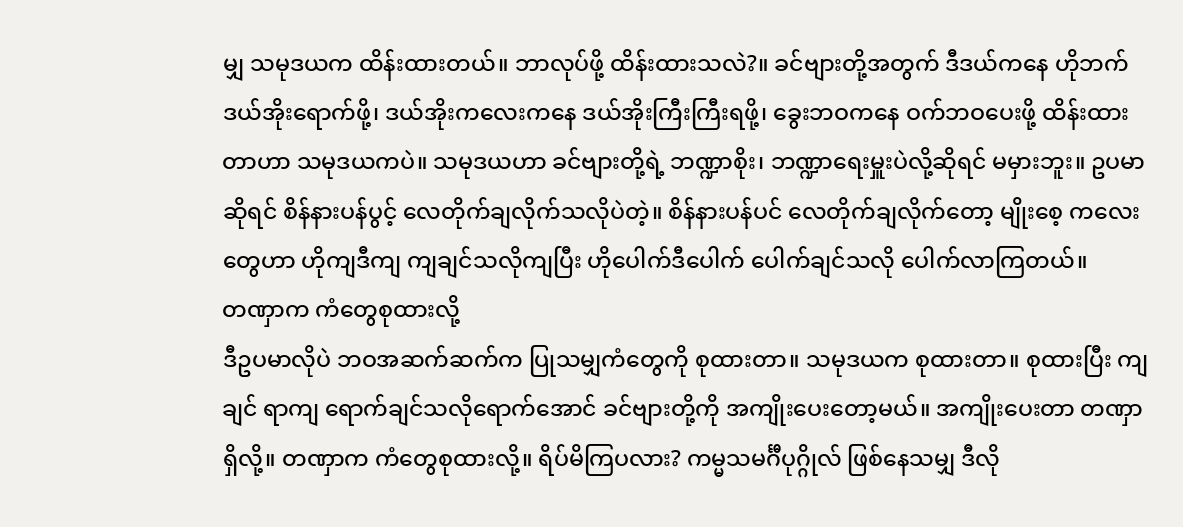မျှ သမုဒယက ထိန်းထားတယ်။ ဘာလုပ်ဖို့ ထိန်းထားသလဲ?။ ခင်ဗျားတို့အတွက် ဒီဒယ်ကနေ ဟိုဘက်ဒယ်အိုးရောက်ဖို့၊ ဒယ်အိုးကလေးကနေ ဒယ်အိုးကြီးကြီးရဖို့၊ ခွေးဘဝကနေ ဝက်ဘဝပေးဖို့ ထိန်းထားတာဟာ သမုဒယကပဲ။ သမုဒယဟာ ခင်ဗျားတို့ရဲ့ ဘဏ္ဍာစိုး၊ ဘဏ္ဍာရေးမှူးပဲလို့ဆိုရင် မမှားဘူး။ ဥပမာဆိုရင် စိန်နားပန်ပွင့် လေတိုက်ချလိုက်သလိုပဲတဲ့။ စိန်နားပန်ပင် လေတိုက်ချလိုက်တော့ မျိုးစေ့ ကလေးတွေဟာ ဟိုကျဒီကျ ကျချင်သလိုကျပြီး ဟိုပေါက်ဒီပေါက် ပေါက်ချင်သလို ပေါက်လာကြတယ်။
တဏှာက ကံတွေစုထားလို့
ဒီဥပမာလိုပဲ ဘဝအဆက်ဆက်က ပြုသမျှကံတွေကို စုထားတာ။ သမုဒယက စုထားတာ။ စုထားပြီး ကျချင် ရာကျ ရောက်ချင်သလိုရောက်အောင် ခင်ဗျားတို့ကို အကျိုးပေးတော့မယ်။ အကျိုးပေးတာ တဏှာရှိလို့။ တဏှာက ကံတွေစုထားလို့။ ရိပ်မိကြပလား? ကမ္မသမင်္ဂီပုဂ္ဂိုလ် ဖြစ်နေသမျှ ဒီလို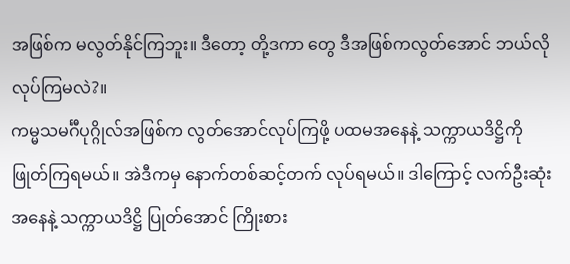အဖြစ်က မလွတ်နိုင်ကြဘူး။ ဒီတော့ တို့ဒကာ တွေ ဒီအဖြစ်ကလွတ်အောင် ဘယ်လိုလုပ်ကြမလဲ?။
ကမ္မသမင်္ဂီပုဂ္ဂိုလ်အဖြစ်က လွတ်အောင်လုပ်ကြဖို့ ပထမအနေနဲ့ သက္ကာယဒိဋ္ဌိကို ဖြုတ်ကြရမယ်။ အဲဒီကမှ နောက်တစ်ဆင့်တက် လုပ်ရမယ်။ ဒါကြောင့် လက်ဦးဆုံးအနေနဲ့ သက္ကာယဒိဋ္ဌိ ပြုတ်အောင် ကြိုးစား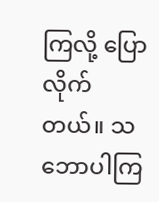ကြလို့ ပြောလိုက် တယ်။ သဘောပါကြ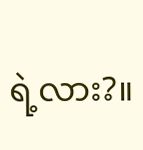ရဲ့လား?။